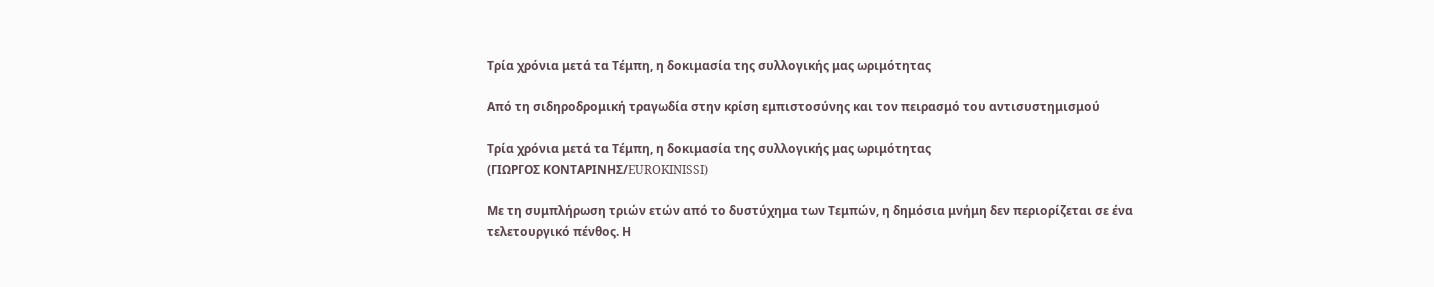Τρία χρόνια μετά τα Τέμπη, η δοκιμασία της συλλογικής μας ωριμότητας

Από τη σιδηροδρομική τραγωδία στην κρίση εμπιστοσύνης και τον πειρασμό του αντισυστημισμού

Τρία χρόνια μετά τα Τέμπη, η δοκιμασία της συλλογικής μας ωριμότητας
(ΓΙΩΡΓΟΣ ΚΟΝΤΑΡΙΝΗΣ/EUROKINISSI)

Με τη συμπλήρωση τριών ετών από το δυστύχημα των Τεμπών, η δημόσια μνήμη δεν περιορίζεται σε ένα τελετουργικό πένθος. Η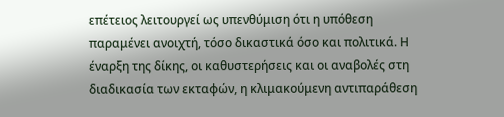επέτειος λειτουργεί ως υπενθύμιση ότι η υπόθεση παραμένει ανοιχτή, τόσο δικαστικά όσο και πολιτικά. Η έναρξη της δίκης, οι καθυστερήσεις και οι αναβολές στη διαδικασία των εκταφών, η κλιμακούμενη αντιπαράθεση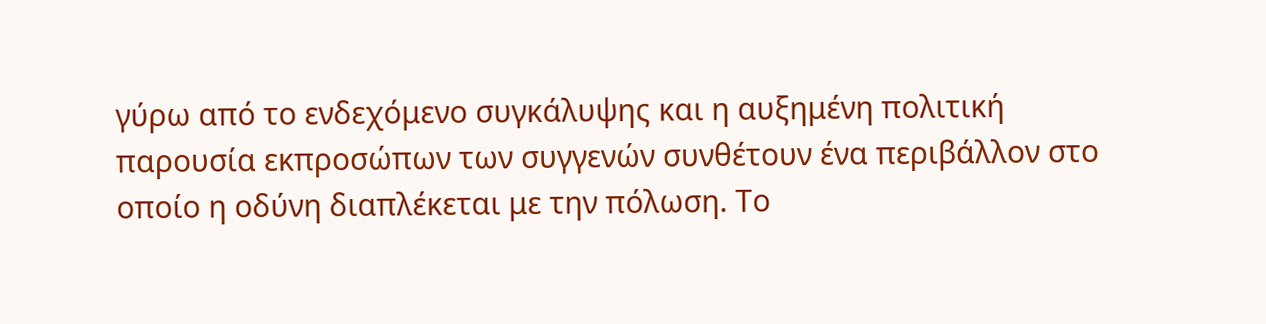γύρω από το ενδεχόμενο συγκάλυψης και η αυξημένη πολιτική παρουσία εκπροσώπων των συγγενών συνθέτουν ένα περιβάλλον στο οποίο η οδύνη διαπλέκεται με την πόλωση. Το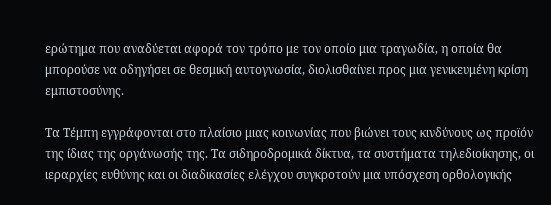ερώτημα που αναδύεται αφορά τον τρόπο με τον οποίο μια τραγωδία, η οποία θα μπορούσε να οδηγήσει σε θεσμική αυτογνωσία, διολισθαίνει προς μια γενικευμένη κρίση εμπιστοσύνης.

Τα Τέμπη εγγράφονται στο πλαίσιο μιας κοινωνίας που βιώνει τους κινδύνους ως προϊόν της ίδιας της οργάνωσής της. Τα σιδηροδρομικά δίκτυα, τα συστήματα τηλεδιοίκησης, οι ιεραρχίες ευθύνης και οι διαδικασίες ελέγχου συγκροτούν μια υπόσχεση ορθολογικής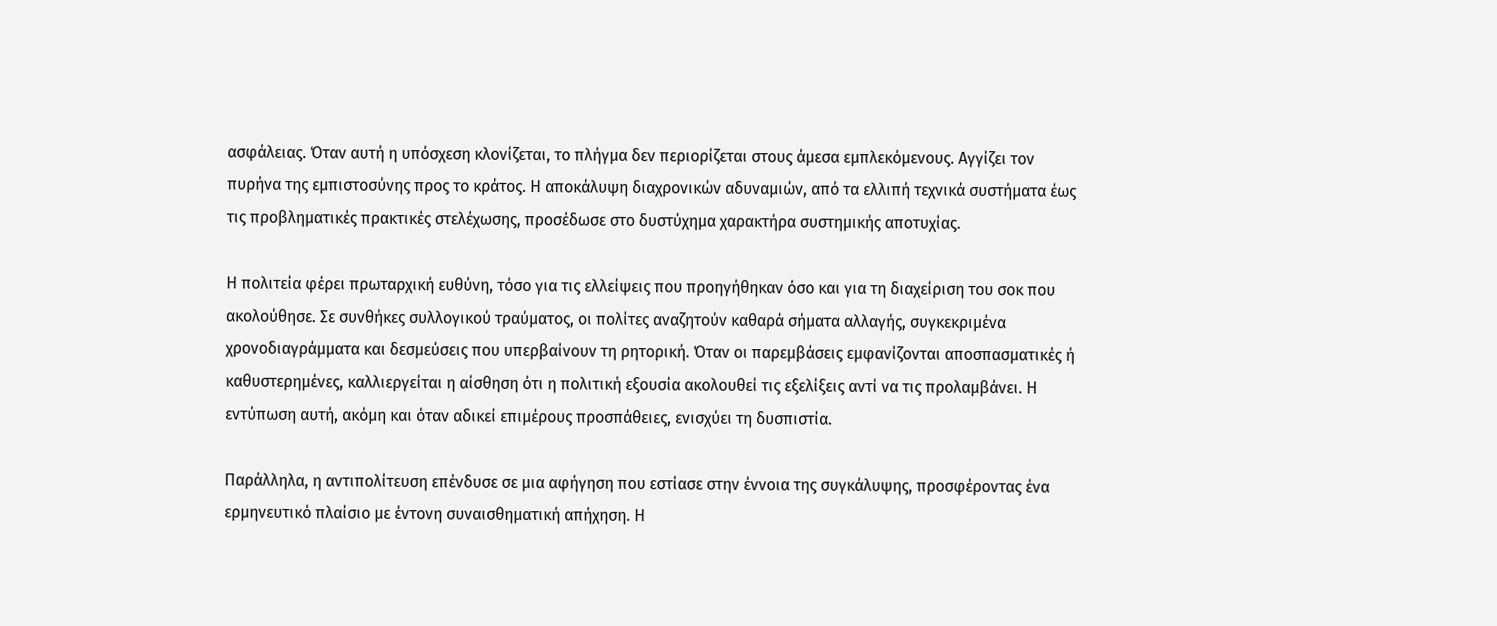ασφάλειας. Όταν αυτή η υπόσχεση κλονίζεται, το πλήγμα δεν περιορίζεται στους άμεσα εμπλεκόμενους. Αγγίζει τον πυρήνα της εμπιστοσύνης προς το κράτος. Η αποκάλυψη διαχρονικών αδυναμιών, από τα ελλιπή τεχνικά συστήματα έως τις προβληματικές πρακτικές στελέχωσης, προσέδωσε στο δυστύχημα χαρακτήρα συστημικής αποτυχίας.

Η πολιτεία φέρει πρωταρχική ευθύνη, τόσο για τις ελλείψεις που προηγήθηκαν όσο και για τη διαχείριση του σοκ που ακολούθησε. Σε συνθήκες συλλογικού τραύματος, οι πολίτες αναζητούν καθαρά σήματα αλλαγής, συγκεκριμένα χρονοδιαγράμματα και δεσμεύσεις που υπερβαίνουν τη ρητορική. Όταν οι παρεμβάσεις εμφανίζονται αποσπασματικές ή καθυστερημένες, καλλιεργείται η αίσθηση ότι η πολιτική εξουσία ακολουθεί τις εξελίξεις αντί να τις προλαμβάνει. Η εντύπωση αυτή, ακόμη και όταν αδικεί επιμέρους προσπάθειες, ενισχύει τη δυσπιστία.

Παράλληλα, η αντιπολίτευση επένδυσε σε μια αφήγηση που εστίασε στην έννοια της συγκάλυψης, προσφέροντας ένα ερμηνευτικό πλαίσιο με έντονη συναισθηματική απήχηση. Η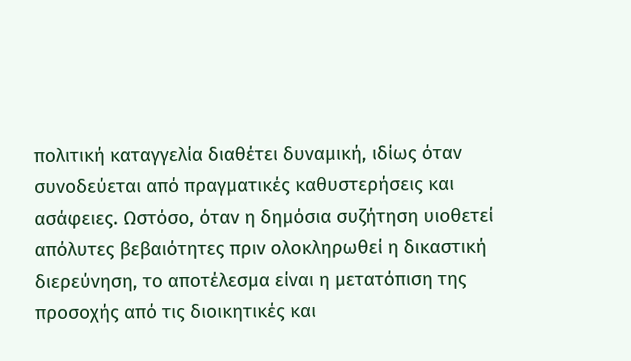πολιτική καταγγελία διαθέτει δυναμική, ιδίως όταν συνοδεύεται από πραγματικές καθυστερήσεις και ασάφειες. Ωστόσο, όταν η δημόσια συζήτηση υιοθετεί απόλυτες βεβαιότητες πριν ολοκληρωθεί η δικαστική διερεύνηση, το αποτέλεσμα είναι η μετατόπιση της προσοχής από τις διοικητικές και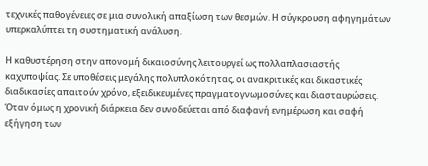τεχνικές παθογένειες σε μια συνολική απαξίωση των θεσμών. Η σύγκρουση αφηγημάτων υπερκαλύπτει τη συστηματική ανάλυση.

Η καθυστέρηση στην απονομή δικαιοσύνης λειτουργεί ως πολλαπλασιαστής καχυποψίας. Σε υποθέσεις μεγάλης πολυπλοκότητας, οι ανακριτικές και δικαστικές διαδικασίες απαιτούν χρόνο, εξειδικευμένες πραγματογνωμοσύνες και διασταυρώσεις. Όταν όμως η χρονική διάρκεια δεν συνοδεύεται από διαφανή ενημέρωση και σαφή εξήγηση των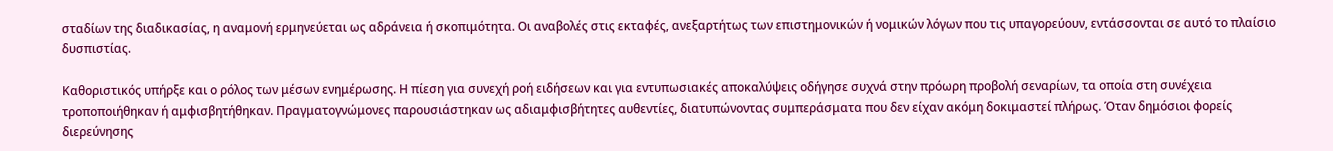σταδίων της διαδικασίας, η αναμονή ερμηνεύεται ως αδράνεια ή σκοπιμότητα. Οι αναβολές στις εκταφές, ανεξαρτήτως των επιστημονικών ή νομικών λόγων που τις υπαγορεύουν, εντάσσονται σε αυτό το πλαίσιο δυσπιστίας.

Καθοριστικός υπήρξε και ο ρόλος των μέσων ενημέρωσης. Η πίεση για συνεχή ροή ειδήσεων και για εντυπωσιακές αποκαλύψεις οδήγησε συχνά στην πρόωρη προβολή σεναρίων, τα οποία στη συνέχεια τροποποιήθηκαν ή αμφισβητήθηκαν. Πραγματογνώμονες παρουσιάστηκαν ως αδιαμφισβήτητες αυθεντίες, διατυπώνοντας συμπεράσματα που δεν είχαν ακόμη δοκιμαστεί πλήρως. Όταν δημόσιοι φορείς διερεύνησης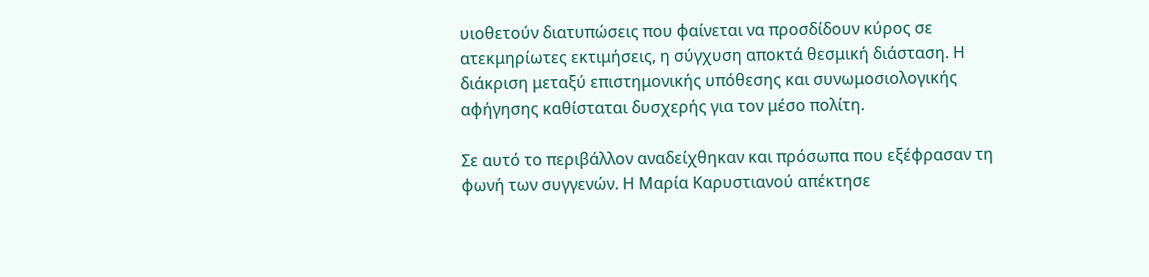υιοθετούν διατυπώσεις που φαίνεται να προσδίδουν κύρος σε ατεκμηρίωτες εκτιμήσεις, η σύγχυση αποκτά θεσμική διάσταση. Η διάκριση μεταξύ επιστημονικής υπόθεσης και συνωμοσιολογικής αφήγησης καθίσταται δυσχερής για τον μέσο πολίτη.

Σε αυτό το περιβάλλον αναδείχθηκαν και πρόσωπα που εξέφρασαν τη φωνή των συγγενών. Η Μαρία Καρυστιανού απέκτησε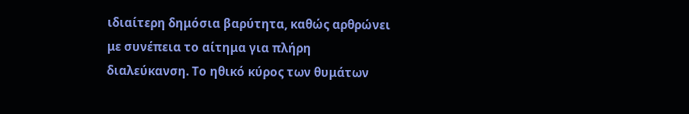ιδιαίτερη δημόσια βαρύτητα, καθώς αρθρώνει με συνέπεια το αίτημα για πλήρη διαλεύκανση. Το ηθικό κύρος των θυμάτων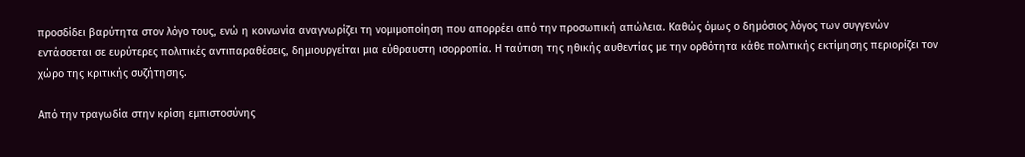προσδίδει βαρύτητα στον λόγο τους, ενώ η κοινωνία αναγνωρίζει τη νομιμοποίηση που απορρέει από την προσωπική απώλεια. Καθώς όμως ο δημόσιος λόγος των συγγενών εντάσσεται σε ευρύτερες πολιτικές αντιπαραθέσεις, δημιουργείται μια εύθραυστη ισορροπία. Η ταύτιση της ηθικής αυθεντίας με την ορθότητα κάθε πολιτικής εκτίμησης περιορίζει τον χώρο της κριτικής συζήτησης.

Από την τραγωδία στην κρίση εμπιστοσύνης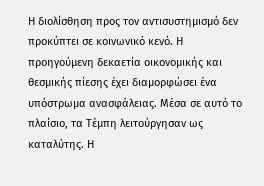Η διολίσθηση προς τον αντισυστημισμό δεν προκύπτει σε κοινωνικό κενό. Η προηγούμενη δεκαετία οικονομικής και θεσμικής πίεσης έχει διαμορφώσει ένα υπόστρωμα ανασφάλειας. Μέσα σε αυτό το πλαίσιο, τα Τέμπη λειτούργησαν ως καταλύτης. Η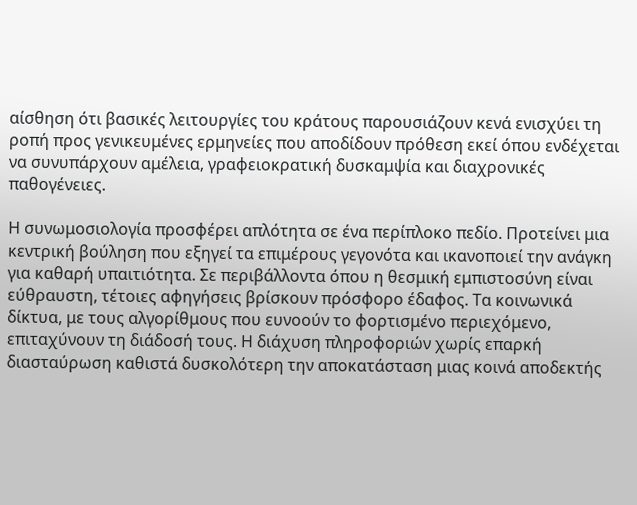αίσθηση ότι βασικές λειτουργίες του κράτους παρουσιάζουν κενά ενισχύει τη ροπή προς γενικευμένες ερμηνείες που αποδίδουν πρόθεση εκεί όπου ενδέχεται να συνυπάρχουν αμέλεια, γραφειοκρατική δυσκαμψία και διαχρονικές παθογένειες.

Η συνωμοσιολογία προσφέρει απλότητα σε ένα περίπλοκο πεδίο. Προτείνει μια κεντρική βούληση που εξηγεί τα επιμέρους γεγονότα και ικανοποιεί την ανάγκη για καθαρή υπαιτιότητα. Σε περιβάλλοντα όπου η θεσμική εμπιστοσύνη είναι εύθραυστη, τέτοιες αφηγήσεις βρίσκουν πρόσφορο έδαφος. Τα κοινωνικά δίκτυα, με τους αλγορίθμους που ευνοούν το φορτισμένο περιεχόμενο, επιταχύνουν τη διάδοσή τους. Η διάχυση πληροφοριών χωρίς επαρκή διασταύρωση καθιστά δυσκολότερη την αποκατάσταση μιας κοινά αποδεκτής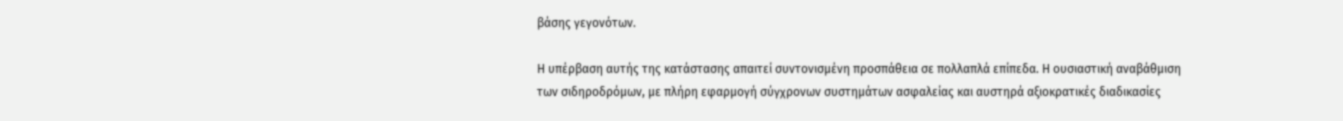βάσης γεγονότων.

Η υπέρβαση αυτής της κατάστασης απαιτεί συντονισμένη προσπάθεια σε πολλαπλά επίπεδα. Η ουσιαστική αναβάθμιση των σιδηροδρόμων, με πλήρη εφαρμογή σύγχρονων συστημάτων ασφαλείας και αυστηρά αξιοκρατικές διαδικασίες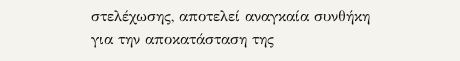στελέχωσης, αποτελεί αναγκαία συνθήκη για την αποκατάσταση της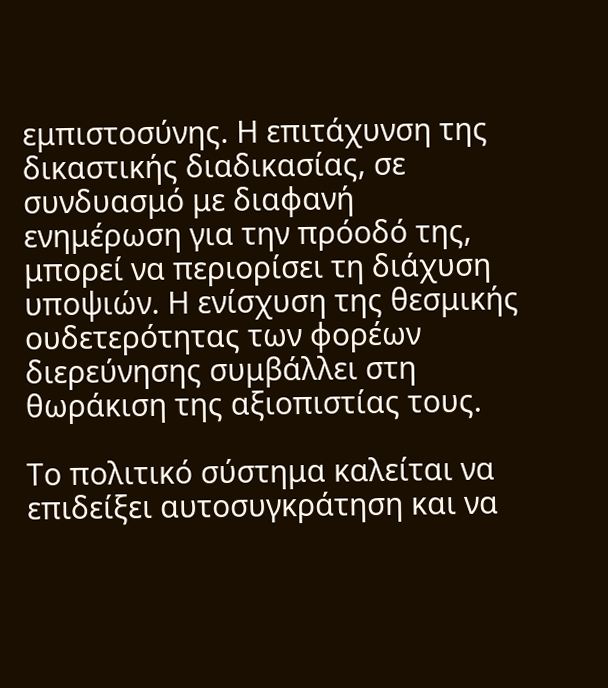εμπιστοσύνης. Η επιτάχυνση της δικαστικής διαδικασίας, σε συνδυασμό με διαφανή ενημέρωση για την πρόοδό της, μπορεί να περιορίσει τη διάχυση υποψιών. Η ενίσχυση της θεσμικής ουδετερότητας των φορέων διερεύνησης συμβάλλει στη θωράκιση της αξιοπιστίας τους.

Το πολιτικό σύστημα καλείται να επιδείξει αυτοσυγκράτηση και να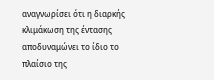αναγνωρίσει ότι η διαρκής κλιμάκωση της έντασης αποδυναμώνει το ίδιο το πλαίσιο της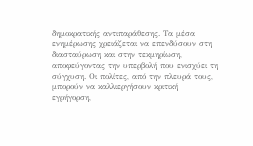δημοκρατικής αντιπαράθεσης. Τα μέσα ενημέρωσης χρειάζεται να επενδύσουν στη διασταύρωση και στην τεκμηρίωση, αποφεύγοντας την υπερβολή που ενισχύει τη σύγχυση. Οι πολίτες, από την πλευρά τους, μπορούν να καλλιεργήσουν κριτική εγρήγορση,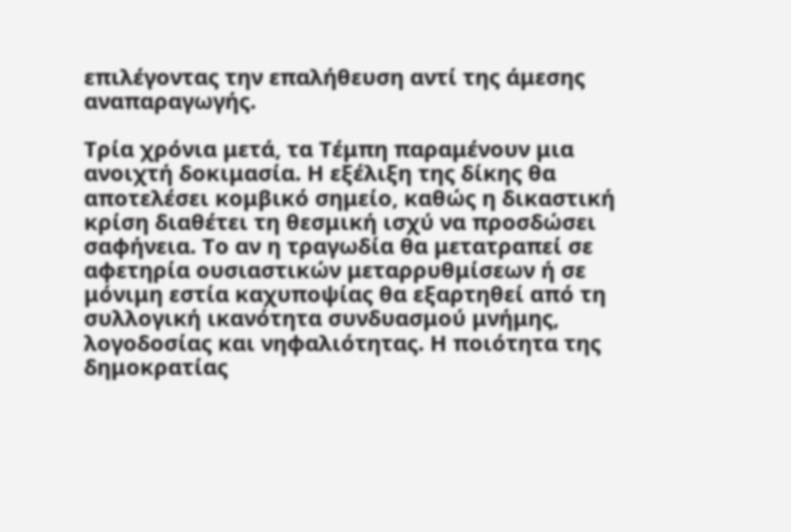επιλέγοντας την επαλήθευση αντί της άμεσης αναπαραγωγής.

Τρία χρόνια μετά, τα Τέμπη παραμένουν μια ανοιχτή δοκιμασία. Η εξέλιξη της δίκης θα αποτελέσει κομβικό σημείο, καθώς η δικαστική κρίση διαθέτει τη θεσμική ισχύ να προσδώσει σαφήνεια. Το αν η τραγωδία θα μετατραπεί σε αφετηρία ουσιαστικών μεταρρυθμίσεων ή σε μόνιμη εστία καχυποψίας θα εξαρτηθεί από τη συλλογική ικανότητα συνδυασμού μνήμης, λογοδοσίας και νηφαλιότητας. Η ποιότητα της δημοκρατίας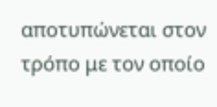αποτυπώνεται στον τρόπο με τον οποίο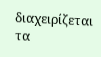διαχειρίζεται τα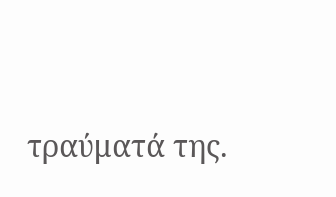τραύματά της.